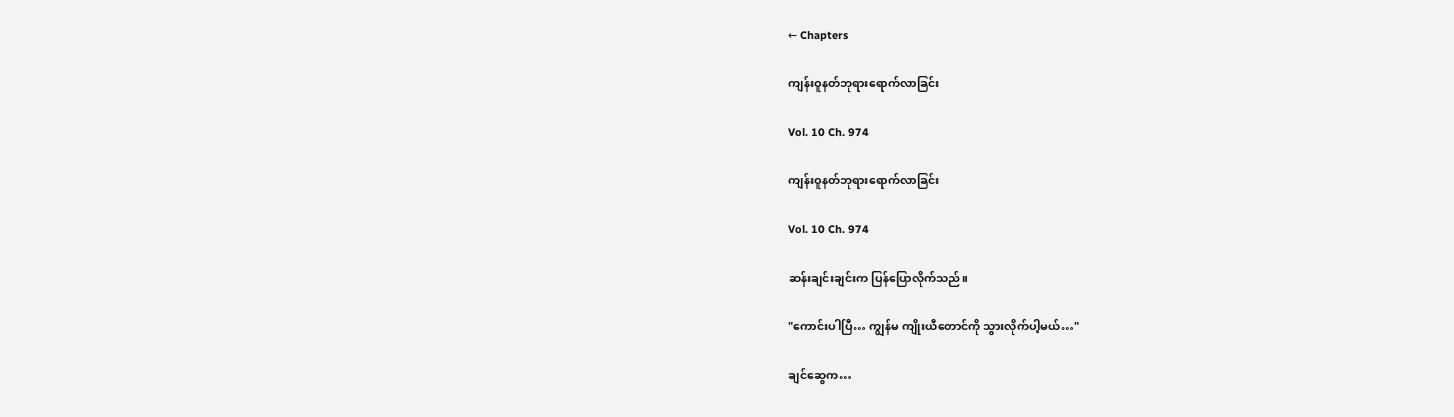← Chapters

ကျန်းဝူနတ်ဘုရားရောက်လာခြင်း

Vol. 10 Ch. 974

ကျန်းဝူနတ်ဘုရားရောက်လာခြင်း

Vol. 10 Ch. 974

ဆန်းချင်းချင်းက ပြန်ပြောလိုက်သည်။

"ကောင်းပါပြီ… ကျွန်မ ကျိုးယီတောင်ကို သွားလိုက်ပါ့မယ်…"

ချင်ဆွေက…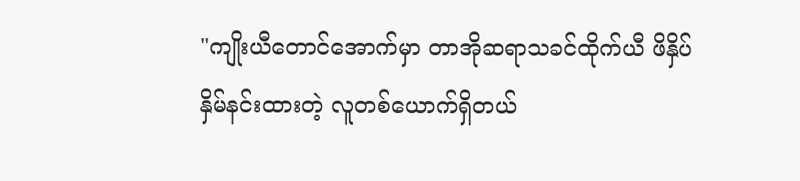"ကျိုးယီတောင်အောက်မှာ တာအိုဆရာသခင်ထိုက်ယီ ဖိနှိပ်နှိမ်နင်းထားတဲ့ လူတစ်ယောက်ရှိတယ်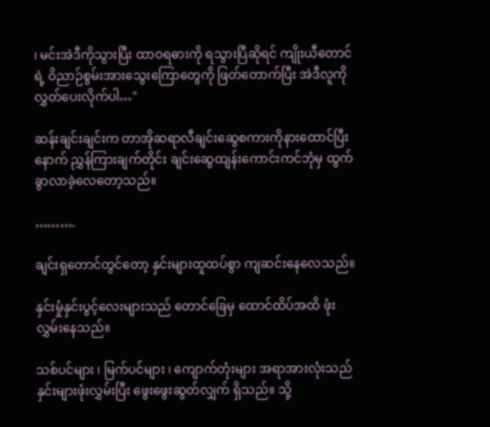၊ မင်းအဲဒီကိုသွားပြီး ထာဝရဓားကို ရသွားပြီဆိုရင် ကျိုးယီတောင်ရဲ့ ဝိညာဉ်စွမ်းအားသွေးကြောတွေကို ဖြတ်တောက်ပြီး အဲဒီလူကို လွှတ်ပေးလိုက်ပါ…"

ဆန်းချင်းချင်းက တာအိုဆရာလီချင်းဆွေစကားကိုနားထောင်ပြီးနောက် ညွှန်ကြားချက်တိုင်း ချင်းဆွေထျန်းကောင်းကင်ဘုံမှ ထွက်ခွာလာခဲ့လေတော့သည်။

……….

ချင်းရှတောင်တွင်တော့ နှင်းများထူထပ်စွာ ကျဆင်းနေလေသည်။

နှင်းမှုံနှင်းပွင့်လေးများသည် တောင်ခြေမှ ထောင်ထိပ်အထိ ဖုံးလွှမ်းနေသည်။

သစ်ပင်များ ၊ မြက်ပင်များ ၊ ကျောက်တုံးများ အရာအားလုံးသည် နှင်းများဖုံးလွှမ်းပြီး ဖွေးဖွေးဆွတ်လျှက် ရှိသည်။ သို့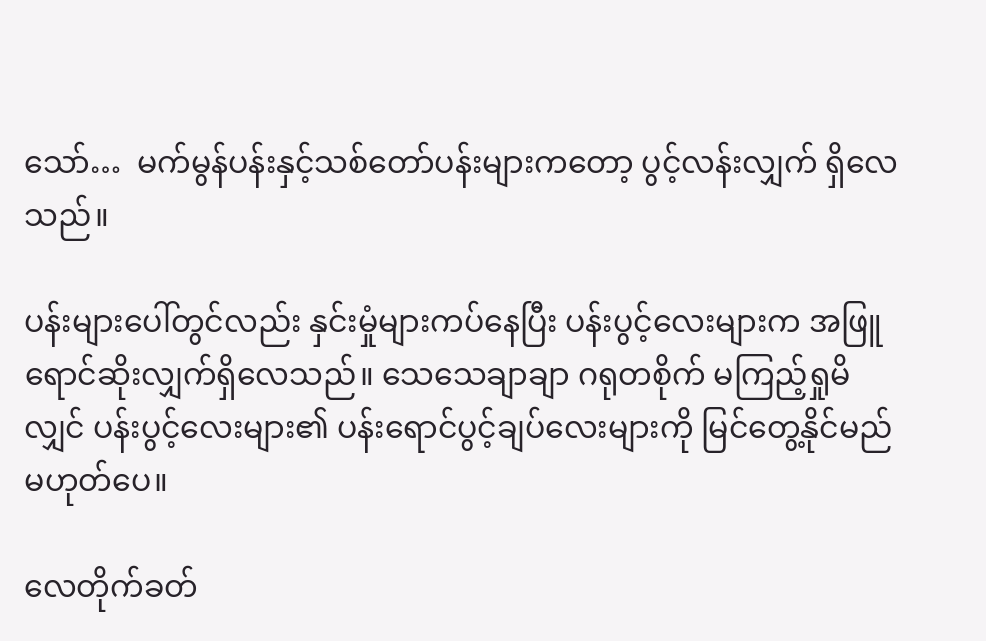သော်…  မက်မွန်ပန်းနှင့်သစ်တော်ပန်းများကတော့ ပွင့်လန်းလျှက် ရှိလေသည်။

ပန်းများပေါ်တွင်လည်း နှင်းမှုံများကပ်နေပြီး ပန်းပွင့်လေးများက အဖြူရောင်ဆိုးလျှက်ရှိလေသည်။ သေသေချာချာ ဂရုတစိုက် မကြည့်ရှုမိလျှင် ပန်းပွင့်လေးများ၏ ပန်းရောင်ပွင့်ချပ်လေးများကို မြင်တွေ့နိုင်မည် မဟုတ်ပေ။

လေတိုက်ခတ်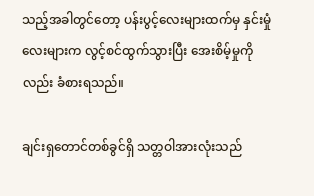သည့်အခါတွင်တော့ ပန်းပွင့်လေးများထက်မှ နှင်းမှုံလေးများက လွင့်စင်ထွက်သွားပြီး အေးစိမ့်မှုကိုလည်း ခံစားရသည်။

ချင်းရှတောင်တစ်ခွင်ရှိ သတ္တဝါအားလုံးသည်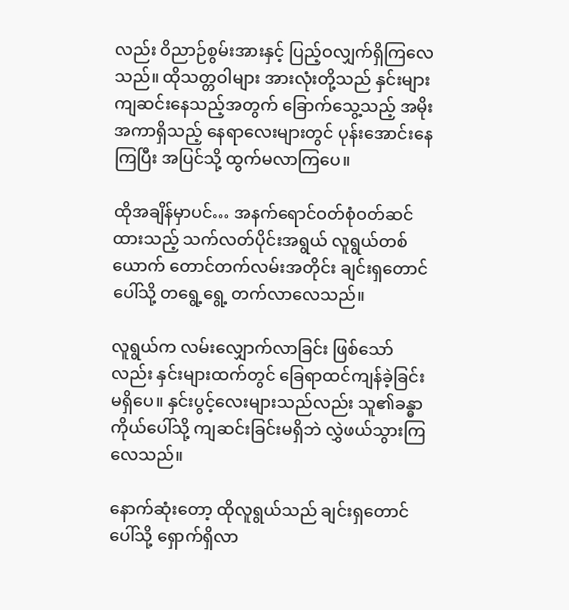လည်း ဝိညာဉ်စွမ်းအားနှင့် ပြည့်ဝလျှက်ရှိကြလေသည်။ ထိုသတ္တဝါများ အားလုံးတို့သည် နှင်းများကျဆင်းနေသည့်အတွက် ခြောက်သွေ့သည့် အမိုးအကာရှိသည့် နေရာလေးများတွင် ပုန်းအောင်းနေကြပြီး အပြင်သို့ ထွက်မလာကြပေ။

ထိုအချိန်မှာပင်… အနက်ရောင်ဝတ်စုံဝတ်ဆင်ထားသည့် သက်လတ်ပိုင်းအရွယ် လူရွယ်တစ်ယောက် တောင်တက်လမ်းအတိုင်း ချင်းရှတောင်ပေါ်သို့ တရွေ့ရွေ့ တက်လာလေသည်။

လူရွယ်က လမ်းလျှောက်လာခြင်း ဖြစ်သော်လည်း နှင်းများထက်တွင် ခြေရာထင်ကျန်ခဲ့ခြင်း မရှိပေ။ နှင်းပွင့်လေးများသည်လည်း သူ၏ခန္ဓာကိုယ်ပေါ်သို့ ကျဆင်းခြင်းမရှိဘဲ လွှဲဖယ်သွားကြလေသည်။

နောက်ဆုံးတော့ ထိုလူရွယ်သည် ချင်းရှတောင်ပေါ်သို့ ရှောက်ရှိလာ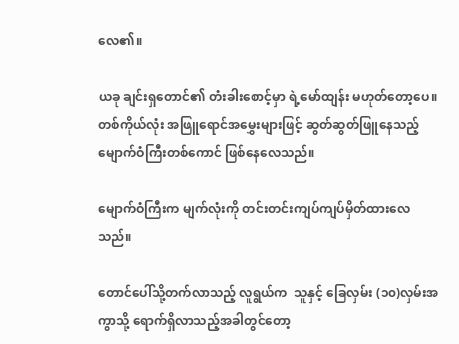လေ၏။

ယခု ချင်းရှတောင်၏ တံးခါးစောင့်မှာ ရဲ့မော်ထျန်း မဟုတ်တော့ပေ။ တစ်ကိုယ်လုံး အဖြူရောင်အမွှေးများဖြင့် ဆွတ်ဆွတ်ဖြူနေသည့် မျောက်ဝံကြီးတစ်ကောင် ဖြစ်နေလေသည်။

မျောက်ဝံကြီးက မျက်လုံးကို တင်းတင်းကျပ်ကျပ်မှိတ်ထားလေသည်။

တောင်ပေါ်သို့တက်လာသည့် လူရွယ်က  သူနှင့် ခြေလှမ်း (၁၀)လှမ်းအကွာသို့ ရောက်ရှိလာသည့်အခါတွင်တော့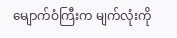မျောက်ဝံကြီးက မျက်လုံးကို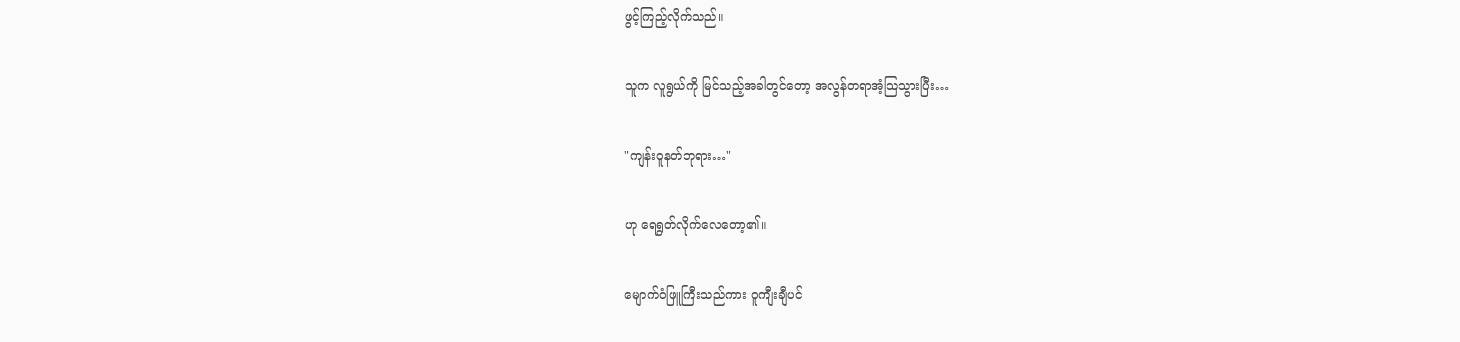ဖွင့်ကြည့်လိုက်သည်။

သူက လူရွယ်ကို မြင်သည့်အခါတွင်တော့ အလွန်တရာအံ့သြသွားပြီး…

"ကျန်းဝူနတ်ဘုရား…"

ဟု ရေရွတ်လိုက်လေတော့၏။

မျောက်ဝံဖြူကြီးသည်ကား ဝူကျီးချီပင်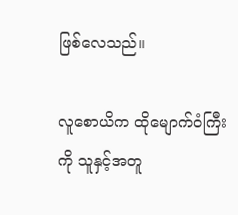ဖြစ်လေသည်။

လူစောယိက ထိုမျောက်ဝံကြီးကို သူနှင့်အတူ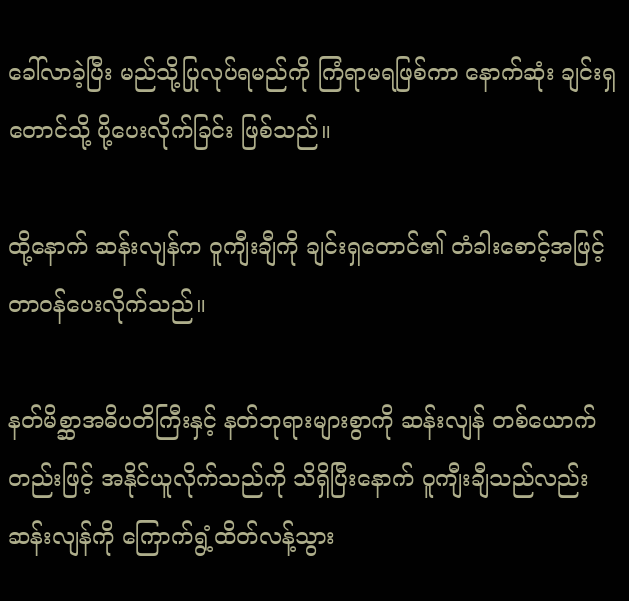ခေါ်လာခဲ့ပြီး မည်သို့ပြုလုပ်ရမည်ကို ကြံရာမရဖြစ်ကာ နောက်ဆုံး ချင်းရှတောင်သို့ ပို့ပေးလိုက်ခြင်း ဖြစ်သည်။

ထို့နောက် ဆန်းလျန်က ဝူကျီးချီကို ချင်းရှတောင်၏ တံခါးစောင့်အဖြင့် တာဝန်ပေးလိုက်သည်။

နတ်မိစ္ဆာအဓိပတိကြီးနှင့် နတ်ဘုရားများစွာကို ဆန်းလျန် တစ်ယောက်တည်းဖြင့် အနိုင်ယူလိုက်သည်ကို သိရှိပြီးနောက် ဝူကျီးချီသည်လည်း ဆန်းလျန်ကို ကြောက်ရွံ့ထိတ်လန့်သွား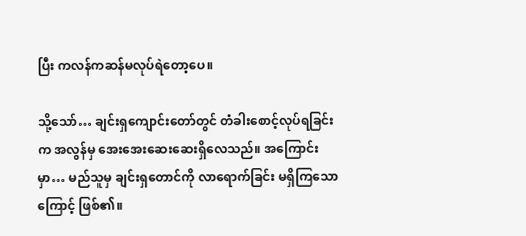ပြီး ကလန်ကဆန်မလုပ်ရဲတော့ပေ။

သို့သော်… ချင်းရှကျောင်းတော်တွင် တံခါးစောင့်လုပ်ရခြင်းက အလွန်မှ အေးအေးဆေးဆေးရှိလေသည်။ အကြောင်းမှာ… မည်သူမှ ချင်းရှတောင်ကို လာရောက်ခြင်း မရှိကြသောကြောင့် ဖြစ်၏။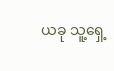ယခု သူ့ရှေ့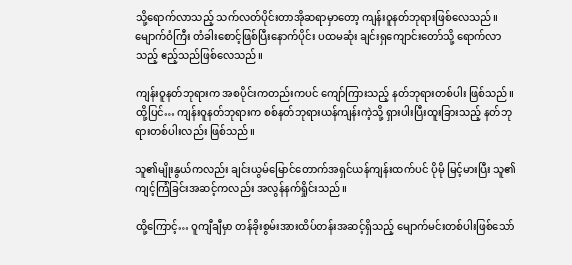သို့ရောက်လာသည့် သက်လတ်ပိုင်းတာအိုဆရာမှာတော့ ကျန်းဝူနတ်ဘုရားဖြစ်လေသည်။ မျောက်ဝံကြီး တံခါးစောင့်ဖြစ်ပြီးနောက်ပိုင်း ပထမဆုံး ချင်းရှကျောင်းတော်သို့ ရောက်လာသည့် ဧည့်သည်ဖြစ်လေသည်။

ကျန်းဝူနတ်ဘုရားက အစပိုင်းကတည်းကပင် ကျော်ကြားသည့် နတ်ဘုရားတစ်ပါး ဖြစ်သည်။ ထို့ပြင်… ကျန်းဝူနတ်ဘုရားက စစ်နတ်ဘုရားယန်ကျန်းကဲ့သို့ ရှားပါးပြီးထူးခြားသည့် နတ်ဘုရားတစ်ပါးလည်း ဖြစ်သည်။

သူ၏မျိုးနွယ်ကလည်း ချင်းယွမ်မြောင်တောက်အရှင်ယန်ကျန်းထက်ပင် ပိုမို မြင့်မားပြီး သူ၏ ကျင့်ကြံခြင်းအဆင့်ကလည်း အလွန်နက်ရှိုင်းသည်။

ထို့ကြောင့်… ဝူကျီချီမှာ တန်ခိုးစွမ်းအားထိပ်တန်းအဆင့်ရှိသည့် မျောက်မင်းတစ်ပါးဖြစ်သော်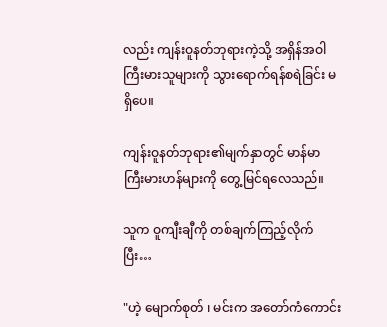လည်း ကျန်းဝူနတ်ဘုရားကဲ့သို့ အရှိန်အဝါကြီးမားသူများကို သွားရောက်ရန်စရဲခြင်း မရှိပေ။

ကျန်းဝူနတ်ဘုရား၏မျက်နှာတွင် မာန်မာကြီးမားဟန်များကို တွေ့မြင်ရလေသည်။

သူက ဝူကျီးချီကို တစ်ချက်ကြည့်လိုက်ပြီး…

"ဟဲ့ မျောက်စုတ် ၊ မင်းက အတော်ကံကောင်း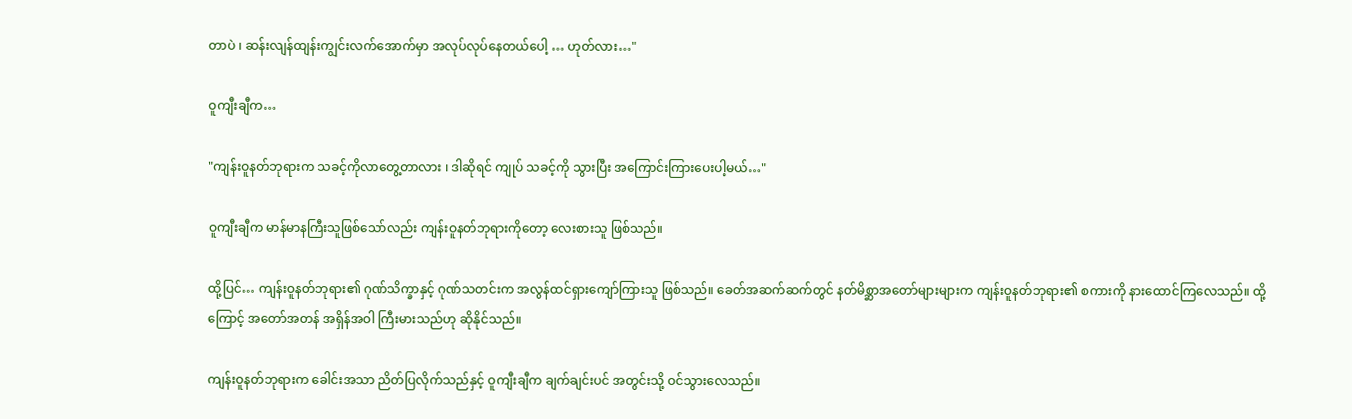တာပဲ ၊ ဆန်းလျန်ထျန်းကျွင်းလက်အောက်မှာ အလုပ်လုပ်နေတယ်ပေါ့ … ဟုတ်လား…"

ဝူကျီးချီက…

"ကျန်းဝူနတ်ဘုရားက သခင့်ကိုလာတွေ့တာလား ၊ ဒါဆိုရင် ကျုပ် သခင့်ကို သွားပြီး အကြောင်းကြားပေးပါ့မယ်…"

ဝူကျီးချီက မာန်မာနကြီးသူဖြစ်သော်လည်း ကျန်းဝူနတ်ဘုရားကိုတော့ လေးစားသူ ဖြစ်သည်။

ထို့ပြင်… ကျန်းဝူနတ်ဘုရား၏ ဂုဏ်သိက္ခာနှင့် ဂုဏ်သတင်းက အလွန်ထင်ရှားကျော်ကြားသူ ဖြစ်သည်။ ခေတ်အဆက်ဆက်တွင် နတ်မိစ္ဆာအတော်များများက ကျန်းဝူနတ်ဘုရား၏ စကားကို နားထောင်ကြလေသည်။ ထို့ကြောင့် အတော်အတန် အရှိန်အဝါ ကြီးမားသည်ဟု ဆိုနိုင်သည်။

ကျန်းဝူနတ်ဘုရားက ခေါင်းအသာ ညိတ်ပြလိုက်သည်နှင့် ဝူကျီးချီက ချက်ချင်းပင် အတွင်းသို့ ဝင်သွားလေသည်။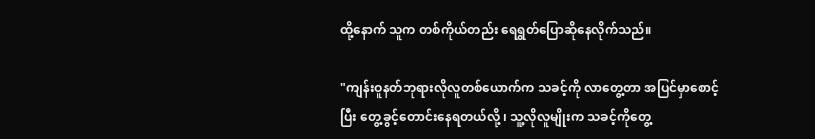ထို့နောက် သူက တစ်ကိုယ်တည်း ရေရွတ်ပြောဆိုနေလိုက်သည်။

"ကျန်းဝူနတ်ဘုရားလိုလူတစ်ယောက်က သခင့်ကို လာတွေ့တာ အပြင်မှာစောင့်ပြီး တွေ့ခွင့်တောင်းနေရတယ်လို့ ၊ သူ့လိုလူမျိုးက သခင့်ကိုတွေ့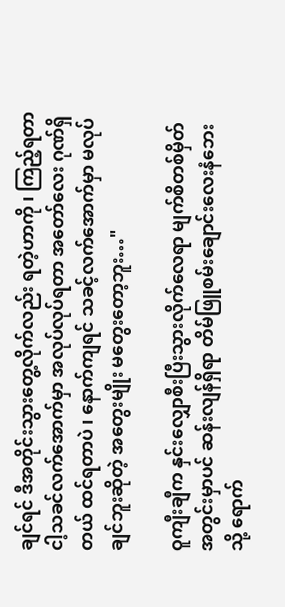ချင်ရင် ဒီအတိုင်းသွားတွေ့လိုက်လည်း ရတဲ့ဟာကို ၊ ကြည့်ရတာ ငါ့သခင်လက်အောက်မှာ အလုပ်လုပ်ရတာ အတော်လေး ဂုဏ်ရှိတယ် ထင်ရတာပဲ ၊ နောက်ကျရင် သခင့်လက်အောက်မှာ မလုပ်ချင်ဘူးဆိုတဲ့ အတွေးမျိုး မတွေးတော့ဘူး…"

ဝူကျီးချီက နှင်းလျှောစီးပြီးသွားလိုက်လေရာ မျက်စိတစ်မှိတ်အတွင်းမှာပင် ဆန်းလျန်ရှိရာ တိမ်ဖြူစမ်းချောင်းလေးနံဘေးသို့ ရောက်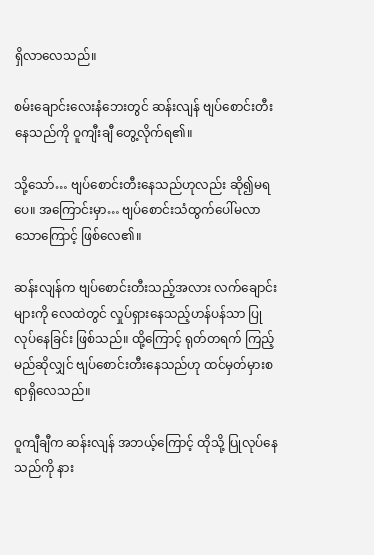ရှိလာလေသည်။

စမ်းချောင်းလေးနံဘေးတွင် ဆန်းလျန် ဗျပ်စောင်းတီးနေသည်ကို ဝူကျီးချီ တွေ့လိုက်ရ၏။

သို့သော်… ဗျပ်စောင်းတီးနေသည်ဟုလည်း ဆို၍မရပေ။ အကြောင်းမှာ… ဗျပ်စောင်းသံထွက်ပေါ်မလာသောကြောင့် ဖြစ်လေ၏။

ဆန်းလျန်က ဗျပ်စောင်းတီးသည့်အလား လက်ချောင်းများကို လေထဲတွင် လှုပ်ရှားနေသည့်ဟန်ပန်သာ ပြုလုပ်နေခြင်း ဖြစ်သည်။ ထို့ကြောင့် ရုတ်တရက် ကြည့်မည်ဆိုလျှင် ဗျပ်စောင်းတီးနေသည်ဟု ထင်မှတ်မှားစရာရှိလေသည်။

ဝူကျီချီက ဆန်းလျန် အဘယ့်ကြောင့် ထိုသို့ ပြုလုပ်နေသည်ကို နား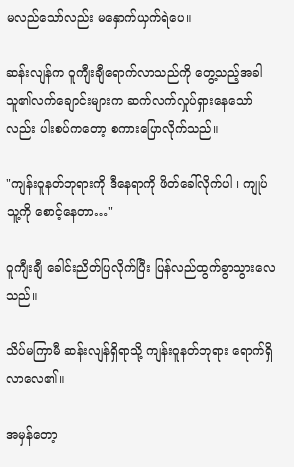မလည်သော်လည်း မနှောက်ယှက်ရဲပေ။

ဆန်းလျန်က ဝူကျီးချီရောက်လာသည်ကို တွေ့သည့်အခါ သူ၏လက်ချောင်းများက ဆက်လက်လှုပ်ရှားနေသော်လည်း ပါးစပ်ကတော့ စကားပြောလိုက်သည်။

"ကျန်းဝူနတ်ဘုရားကို ဒီနေရာကို ဖိတ်ခေါ်လိုက်ပါ ၊ ကျုပ် သူ့ကို စောင့်နေတာ…"

ဝူကျီးချီ ခေါင်းညိတ်ပြလိုက်ပြီး ပြန်လည်ထွက်ခွာသွားလေသည်။

သိပ်မကြာမီ ဆန်းလျန်ရှိရာသို့ ကျန်းဝူနတ်ဘုရား ရောက်ရှိလာလေ၏။

အမှန်တော့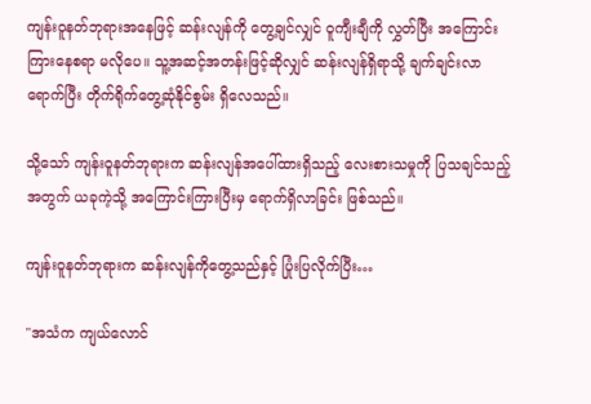ကျန်းဝူနတ်ဘုရားအနေဖြင့် ဆန်းလျန်ကို တွေ့ချင်လျှင် ဝူကျီးချီကို လွှတ်ပြီး အကြောင်းကြားနေစရာ မလိုပေ။ သူ့အဆင့်အတန်းဖြင့်ဆိုလျှင် ဆန်းလျန်ရှိရာသို့ ချက်ချင်းလာရောက်ပြီး တိုက်ရိုက်တွေ့ဆုံနိုင်စွမ်း ရှိလေသည်။

သို့သော် ကျန်းဝူနတ်ဘုရားက ဆန်းလျန်အပေါ်ထားရှိသည့် လေးစားသမှုကို ပြသချင်သည့်အတွက် ယခုကဲ့သို့ အကြောင်းကြားပြီးမှ ရောက်ရှိလာခြင်း ဖြစ်သည်။

ကျန်းဝူနတ်ဘုရားက ဆန်းလျန်ကိုတွေ့သည်နှင့် ပြုံးပြလိုက်ပြီး…

"အသံက ကျယ်လောင်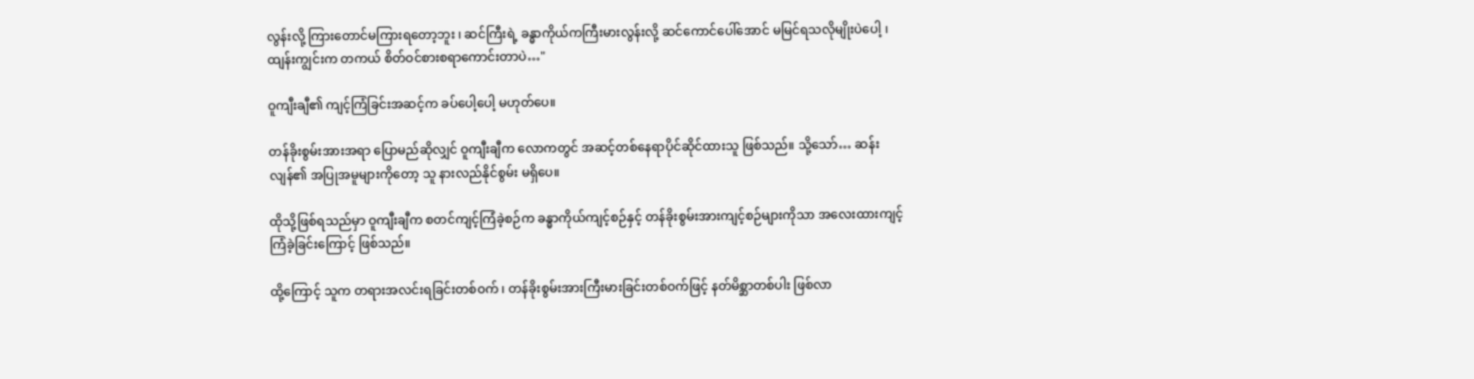လွန်းလို့ ကြားတောင်မကြားရတော့ဘူး ၊ ဆင်ကြီးရဲ့ ခန္ဓာကိုယ်ကကြီးမားလွန်းလို့ ဆင်ကောင်ပေါ်အောင် မမြင်ရသလိုမျိုးပဲပေါ့ ၊ ထျန်းကျွင်းက တကယ် စိတ်ဝင်စားစရာကောင်းတာပဲ…"

ဝူကျီးချီ၏ ကျင့်ကြံခြင်းအဆင့်က ခပ်ပေါ့ပေါ့ မဟုတ်ပေ။

တန်ခိုးစွမ်းအားအရာ ပြောမည်ဆိုလျှင် ဝူကျီးချီက လောကတွင် အဆင့်တစ်နေရာပိုင်ဆိုင်ထားသူ ဖြစ်သည်။ သို့သော်… ဆန်းလျန်၏ အပြုအမူများကိုတော့ သူ နားလည်နိုင်စွမ်း မရှိပေ။

ထိုသို့ဖြစ်ရသည်မှာ ဝူကျီးချီက စတင်ကျင့်ကြံခဲ့စဉ်က ခန္ဓာကိုယ်ကျင့်စဉ်နှင့် တန်ခိုးစွမ်းအားကျင့်စဉ်များကိုသာ အလေးထားကျင့်ကြံခဲ့ခြင်းကြောင့် ဖြစ်သည်။

ထို့ကြောင့် သူက တရားအလင်းရခြင်းတစ်ဝက် ၊ တန်ခိုးစွမ်းအားကြီးမားခြင်းတစ်ဝက်ဖြင့် နတ်မိစ္ဆာတစ်ပါး ဖြစ်လာ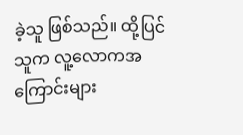ခဲ့သူ ဖြစ်သည်။ ထို့ပြင် သူက လူ့လောကအကြောင်းများ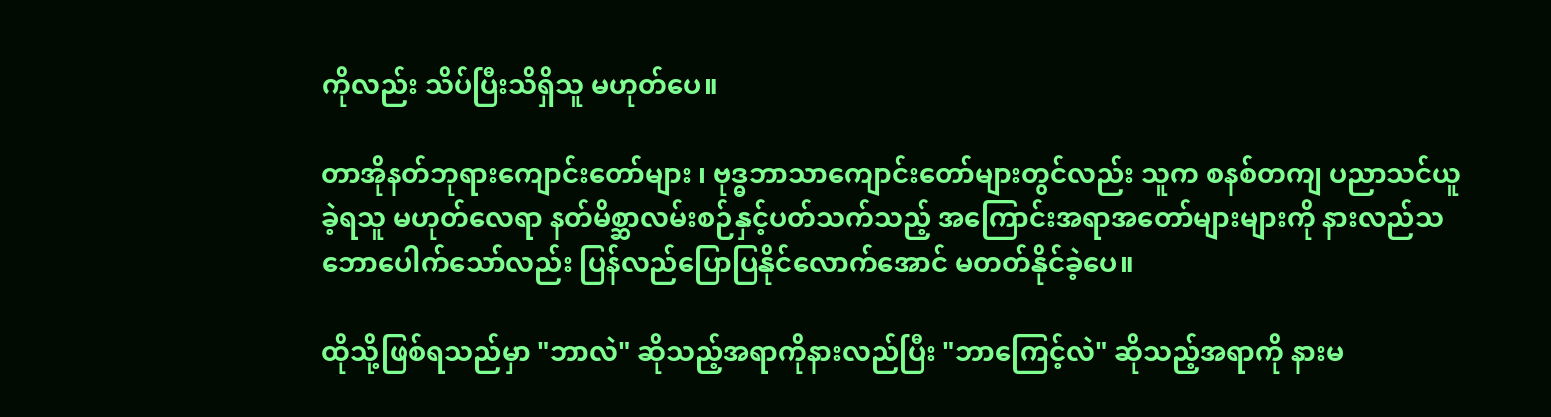ကိုလည်း သိပ်ပြီးသိရှိသူ မဟုတ်ပေ။

တာအိုနတ်ဘုရားကျောင်းတော်များ ၊ ဗုဒ္ဓဘာသာကျောင်းတော်များတွင်လည်း သူက စနစ်တကျ ပညာသင်ယူခဲ့ရသူ မဟုတ်လေရာ နတ်မိစ္ဆာလမ်းစဉ်နှင့်ပတ်သက်သည့် အကြောင်းအရာအတော်များများကို နားလည်သဘောပေါက်သော်လည်း ပြန်လည်ပြောပြနိုင်လောက်အောင် မတတ်နိုင်ခဲ့ပေ။

ထိုသို့ဖြစ်ရသည်မှာ "ဘာလဲ" ဆိုသည့်အရာကိုနားလည်ပြီး "ဘာကြေင့်လဲ" ဆိုသည့်အရာကို နားမ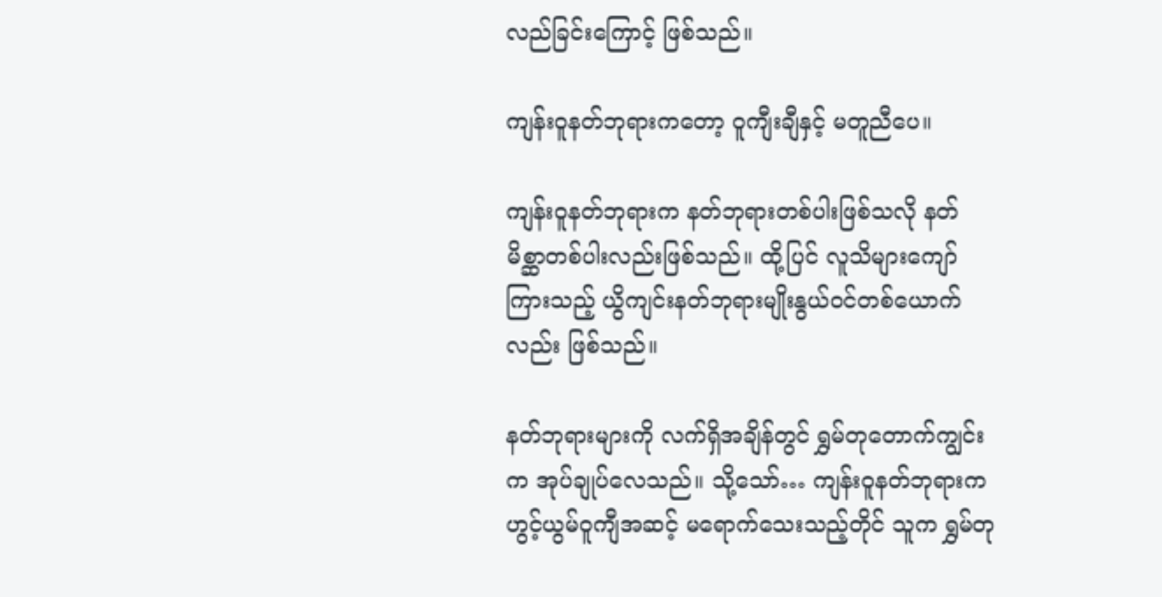လည်ခြင်းကြောင့် ဖြစ်သည်။

ကျန်းဝူနတ်ဘုရားကတော့ ဝူကျီးချီနှင့် မတူညီပေ။

ကျန်းဝူနတ်ဘုရားက နတ်ဘုရားတစ်ပါးဖြစ်သလို နတ်မိစ္ဆာတစ်ပါးလည်းဖြစ်သည်။ ထို့ပြင် လူသိများကျော်ကြားသည့် ယွိကျင်းနတ်ဘုရားမျိုးနွယ်ဝင်တစ်ယောက်လည်း ဖြစ်သည်။

နတ်ဘုရားများကို လက်ရှိအချိန်တွင် ရွှမ်တုတောက်ကျွင်းက အုပ်ချုပ်လေသည်။ သို့သော်… ကျန်းဝူနတ်ဘုရားက ဟွင့်ယွမ်ဝူကျီအဆင့် မရောက်သေးသည့်တိုင် သူက ရွှမ်တု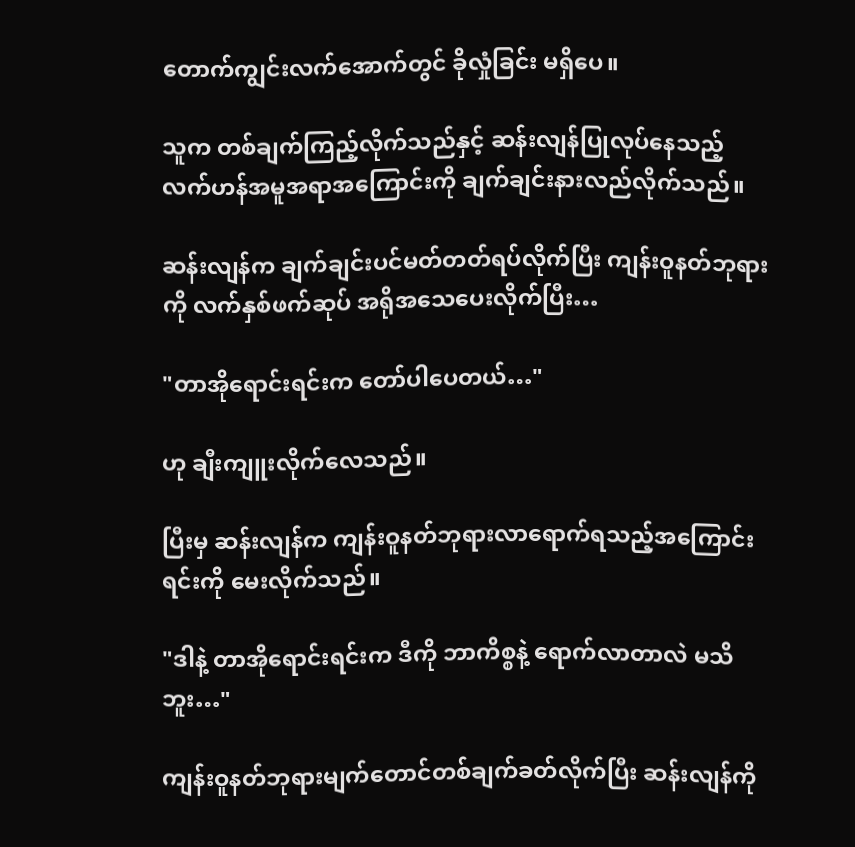တောက်ကျွင်းလက်အောက်တွင် ခိုလှုံခြင်း မရှိပေ။

သူက တစ်ချက်ကြည့်လိုက်သည်နှင့် ဆန်းလျန်ပြုလုပ်နေသည့် လက်ဟန်အမူအရာအကြောင်းကို ချက်ချင်းနားလည်လိုက်သည်။

ဆန်းလျန်က ချက်ချင်းပင်မတ်တတ်ရပ်လိုက်ပြီး ကျန်းဝူနတ်ဘုရားကို လက်နှစ်ဖက်ဆုပ် အရိုအသေပေးလိုက်ပြီး…

"တာအိုရောင်းရင်းက တော်ပါပေတယ်…"

ဟု ချီးကျူးလိုက်လေသည်။

ပြီးမှ ဆန်းလျန်က ကျန်းဝူနတ်ဘုရားလာရောက်ရသည့်အကြောင်းရင်းကို မေးလိုက်သည်။

"ဒါနဲ့ တာအိုရောင်းရင်းက ဒီကို ဘာကိစ္စနဲ့ ရောက်လာတာလဲ မသိဘူး…"

ကျန်းဝူနတ်ဘုရားမျက်တောင်တစ်ချက်ခတ်လိုက်ပြီး ဆန်းလျန်ကို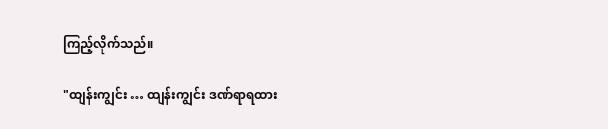ကြည့်လိုက်သည်။

"ထျန်းကျွင်း … ထျန်းကျွင်း ဒဏ်ရာရထား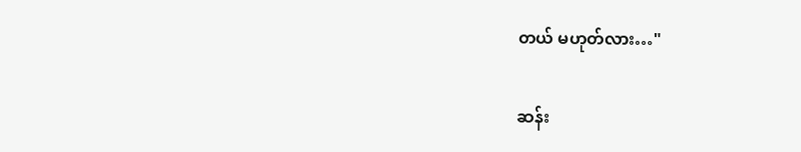တယ် မဟုတ်လား…"

ဆန်း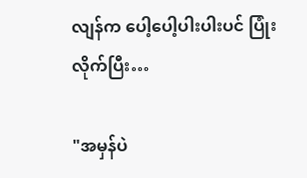လျန်က ပေါ့ပေါ့ပါးပါးပင် ပြုံးလိုက်ပြီး…

"အမှန်ပဲ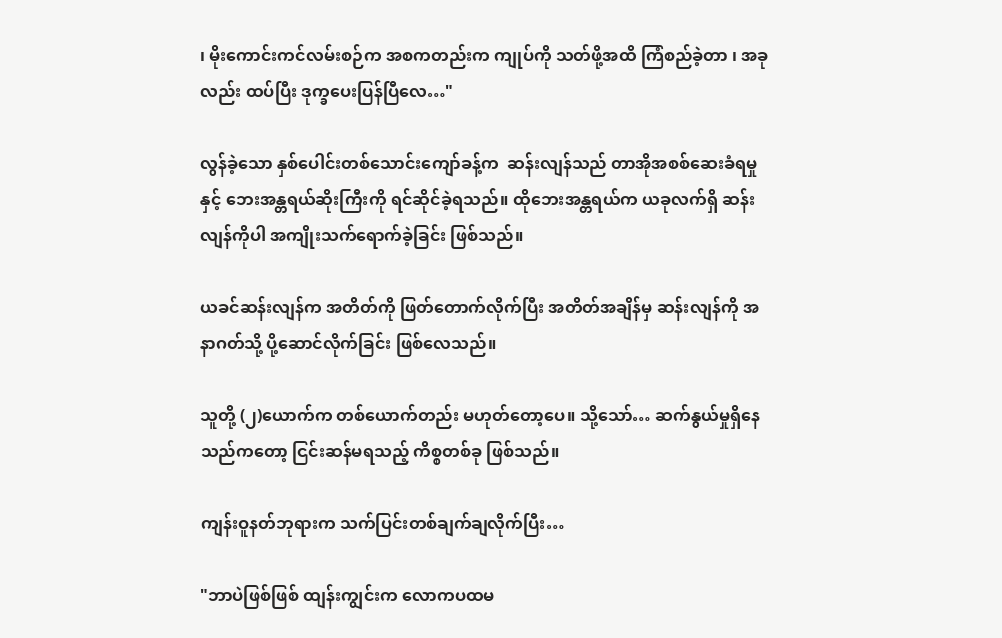၊ မိုးကောင်းကင်လမ်းစဉ်က အစကတည်းက ကျုပ်ကို သတ်ဖို့အထိ ကြံစည်ခဲ့တာ ၊ အခုလည်း ထပ်ပြီး ဒုက္ခပေးပြန်ပြီလေ…"

လွန်ခဲ့သော နှစ်ပေါင်းတစ်သောင်းကျော်ခန့်က  ဆန်းလျန်သည် တာအိုအစစ်ဆေးခံရမှုနှင့် ဘေးအန္တရယ်ဆိုးကြီးကို ရင်ဆိုင်ခဲ့ရသည်။ ထိုဘေးအန္တရယ်က ယခုလက်ရှိ ဆန်းလျန်ကိုပါ အကျိုးသက်ရောက်ခဲ့ခြင်း ဖြစ်သည်။

ယခင်ဆန်းလျန်က အတိတ်ကို ဖြတ်တောက်လိုက်ပြီး အတိတ်အချိန်မှ ဆန်းလျန်ကို အနာဂတ်သို့ ပို့ဆောင်လိုက်ခြင်း ဖြစ်လေသည်။

သူတို့ (၂)ယောက်က တစ်ယောက်တည်း မဟုတ်တော့ပေ။ သို့သော်… ဆက်နွယ်မှုရှိနေသည်ကတော့ ငြင်းဆန်မရသည့် ကိစ္စတစ်ခု ဖြစ်သည်။

ကျန်းဝူနတ်ဘုရားက သက်ပြင်းတစ်ချက်ချလိုက်ပြီး…

"ဘာပဲဖြစ်ဖြစ် ထျန်းကျွင်းက လောကပထမ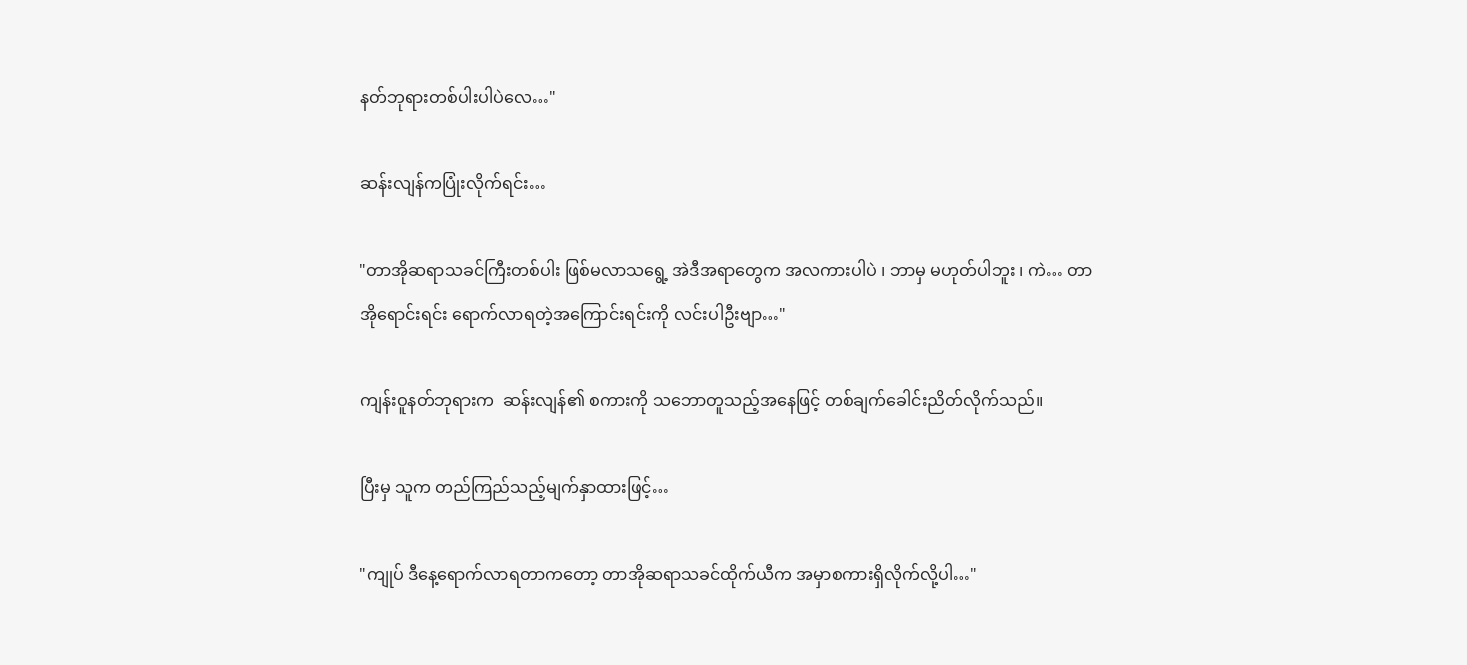နတ်ဘုရားတစ်ပါးပါပဲလေ…"

ဆန်းလျန်ကပြုံးလိုက်ရင်း…

"တာအိုဆရာသခင်ကြီးတစ်ပါး ဖြစ်မလာသရွေ့ အဲဒီအရာတွေက အလကားပါပဲ ၊ ဘာမှ မဟုတ်ပါဘူး ၊ ကဲ… တာအိုရောင်းရင်း ရောက်လာရတဲ့အကြောင်းရင်းကို လင်းပါဦးဗျာ…"

ကျန်းဝူနတ်ဘုရားက  ဆန်းလျန်၏ စကားကို သဘောတူသည့်အနေဖြင့် တစ်ချက်ခေါင်းညိတ်လိုက်သည်။

ပြီးမှ သူက တည်ကြည်သည့်မျက်နှာထားဖြင့်…

"ကျုပ် ဒီနေ့ရောက်လာရတာကတော့ တာအိုဆရာသခင်ထိုက်ယီက အမှာစကားရှိလိုက်လို့ပါ…"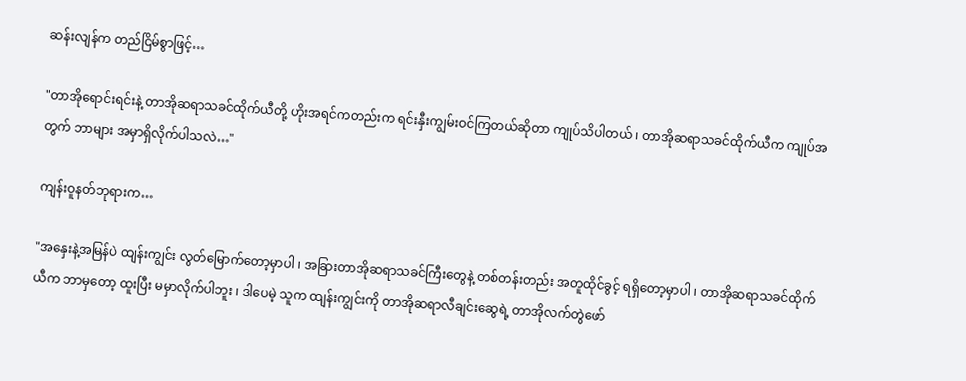ဆန်းလျန်က တည်ငြိမ်စွာဖြင့်…

"တာအိုရောင်းရင်းနဲ့ တာအိုဆရာသခင်ထိုက်ယီတို့ ဟိုးအရင်ကတည်းက ရင်းနှီးကျွမ်းဝင်ကြတယ်ဆိုတာ ကျုပ်သိပါတယ် ၊ တာအိုဆရာသခင်ထိုက်ယီက ကျုပ်အတွက် ဘာများ အမှာရှိလိုက်ပါသလဲ…"

ကျန်းဝူနတ်ဘုရားက…

"အနှေးနဲ့အမြန်ပဲ ထျန်းကျွင်း လွတ်မြောက်တော့မှာပါ ၊ အခြားတာအိုဆရာသခင်ကြီးတွေနဲ့ တစ်တန်းတည်း အတူထိုင်ခွင့် ရရှိတော့မှာပါ ၊ တာအိုဆရာသခင်ထိုက်ယီက ဘာမှတော့ ထူးပြီး မမှာလိုက်ပါဘူး ၊ ဒါပေမဲ့ သူက ထျန်းကျွင်းကို တာအိုဆရာလီချင်းဆွေရဲ့ တာအိုလက်တွဲဖော်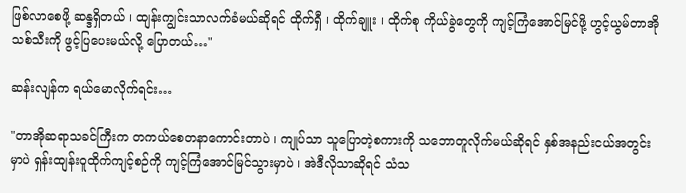ဖြစ်လာစေဖို့ ဆန္ဒရှိတယ် ၊ ထျန်းကျွင်းသာလက်ခံမယ်ဆိုရင် ထိုက်ရှီ ၊ ထိုက်ချူး ၊ ထိုက်စု ကိုယ်ခွဲတွေကို ကျင့်ကြံအောင်မြင်ဖို့ ဟွင့်ယွမ်တာအိုသစ်သီးကို ဖွင့်ပြပေးမယ်လို့ ပြောတယ်…"

ဆန်းလျန်က ရယ်မောလိုက်ရင်း…

"တာအိုဆရာသခင်ကြီးက တကယ်စေတနာကောင်းတာပဲ ၊ ကျုပ်သာ သူပြောတဲ့စကားကို သဘောတူလိုက်မယ်ဆိုရင် နှစ်အနည်းငယ်အတွင်းမှာပဲ ရှန်းထျန်းဝူထိုက်ကျင့်စဉ်ကို ကျင့်ကြံအောင်မြင်သွားမှာပဲ ၊ အဲဒီလိုသာဆိုရင် သံသ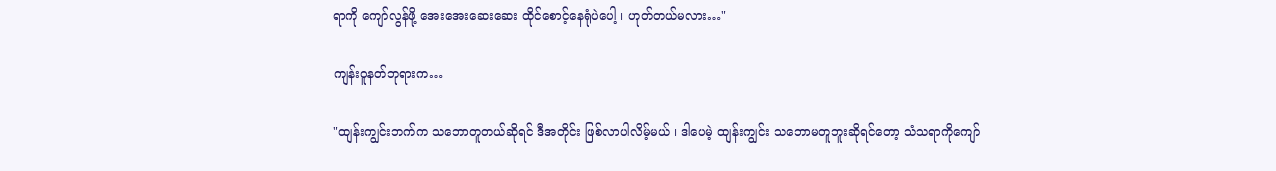ရာကို ကျော်လွန်ဖို့ အေးအေးဆေးဆေး ထိုင်စောင့်နေရုံပဲပေါ့ ၊ ဟုတ်တယ်မလား…"

ကျန်းဝူနတ်ဘုရားက…

"ထျန်းကျွင်းဘက်က သဘောတူတယ်ဆိုရင် ဒီအတိုင်း ဖြစ်လာပါလိမ့်မယ် ၊ ဒါပေမဲ့ ထျန်းကျွင်း သဘောမတူဘူးဆိုရင်တော့ သံသရာကိုကျော်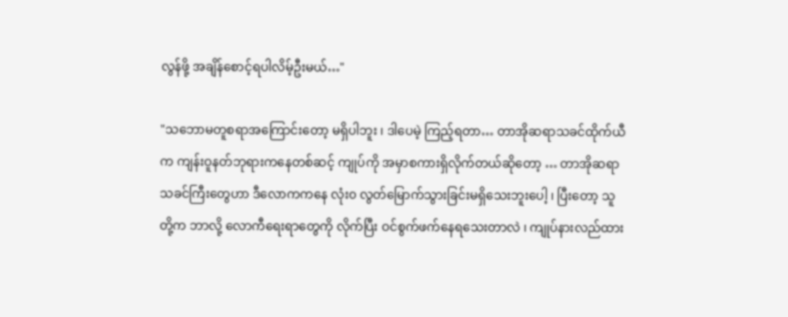လွန်ဖို့ အချိန်စောင့်ရပါလိမ့်ဦးမယ်…"

"သဘောမတူစရာအကြောင်းတော့ မရှိပါဘူး ၊ ဒါပေမဲ့ ကြည့်ရတာ… တာအိုဆရာသခင်ထိုက်ယီက ကျန်းဝူနတ်ဘုရားကနေတစ်ဆင့် ကျုပ်ကို အမှာစကားရှိလိုက်တယ်ဆိုတော့ … တာအိုဆရာသခင်ကြီးတွေဟာ ဒီလောကကနေ လုံး၀ လွတ်မြောက်သွားခြင်းမရှိသေးဘူးပေါ့ ၊ ပြီးတော့ သူတို့က ဘာလို့ လောကီရေးရာတွေကို လိုက်ပြီး ဝင်စွက်ဖက်နေရသေးတာလဲ ၊ ကျုပ်နားလည်ထား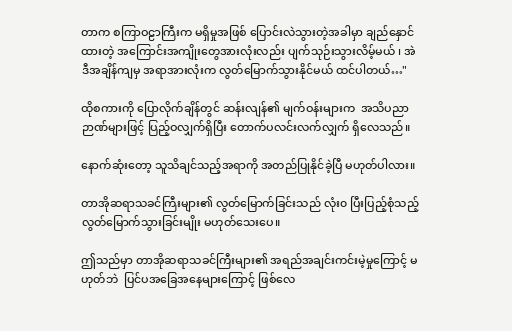တာက စကြာဝဠာကြီးက မရှိမှုအဖြစ် ပြောင်းလဲသွားတဲ့အခါမှာ ချည်နှောင်ထားတဲ့ အကြောင်းအကျိုးတွေအားလုံးလည်း ပျက်သုဉ်းသွားလိမ့်မယ် ၊ အဲဒီအချိန်ကျမှ အရာအားလုံးက လွတ်မြောက်သွားနိုင်မယ် ထင်ပါတယ်…"

ထိုစကားကို ပြောလိုက်ချိန်တွင် ဆန်းလျန်၏ မျက်ဝန်းများက  အသိပညာဉာဏ်များဖြင့် ပြည့်ဝလျှက်ရှိပြီး တောက်ပလင်းလက်လျှက် ရှိလေသည်။

နောက်ဆုံးတော့ သူသိချင်သည့်အရာကို အတည်ပြုနိုင်ခဲ့ပြီ မဟုတ်ပါလား။

တာအိုဆရာသခင်ကြီးများ၏ လွတ်မြောက်ခြင်းသည် လုံး၀ ပြီးပြည့်စုံသည့် လွတ်မြောက်သွားခြင်းမျိုး မဟုတ်သေးပေ။

ဤသည်မှာ တာအိုဆရာသခင်ကြီးများ၏ အရည်အချင်းကင်းမဲ့မှုကြောင့် မဟုတ်ဘဲ  ပြင်ပအခြေအနေများကြောင့် ဖြစ်လေ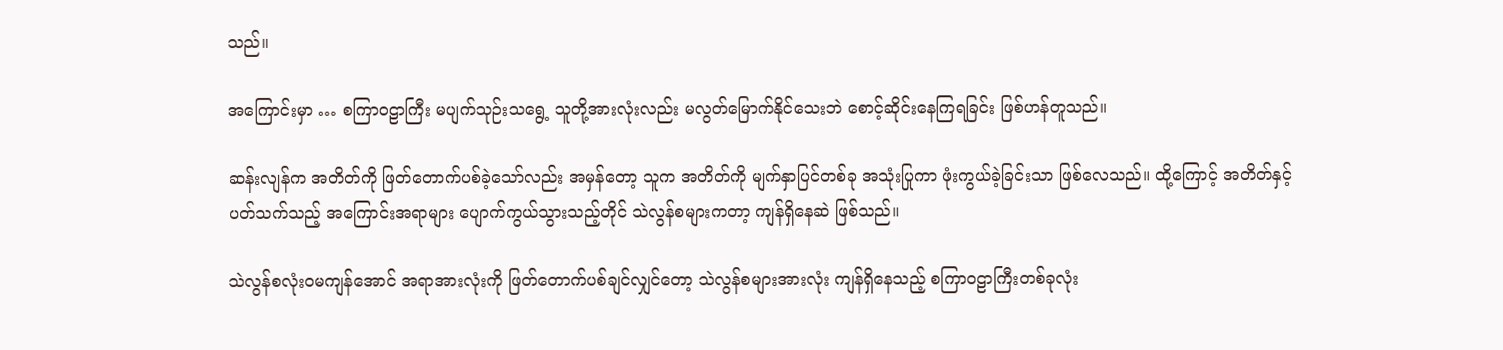သည်။

အကြောင်းမှာ … စကြာဝဠာကြီး မပျက်သုဉ်းသရွေ့ သူတို့အားလုံးလည်း မလွတ်မြောက်နိုင်သေးဘဲ စောင့်ဆိုင်းနေကြရခြင်း ဖြစ်ဟန်တူသည်။

ဆန်းလျန်က အတိတ်ကို ဖြတ်တောက်ပစ်ခဲ့သော်လည်း အမှန်တော့ သူက အတိတ်ကို မျက်နှာပြင်တစ်ခု အသုံးပြုကာ ဖုံးကွယ်ခဲ့ခြင်းသာ ဖြစ်လေသည်။ ထို့ကြောင့် အတိတ်နှင့်ပတ်သက်သည့် အကြောင်းအရာများ ပျောက်ကွယ်သွားသည့်တိုင် သဲလွန်စများကတာ့ ကျန်ရှိနေဆဲ ဖြစ်သည်။

သဲလွန်စလုံးဝမကျန်အောင် အရာအားလုံးကို ဖြတ်တောက်ပစ်ချင်လျှင်တော့ သဲလွန်စများအားလုံး ကျန်ရှိနေသည့် စကြာဝဠာကြီးတစ်ခုလုံး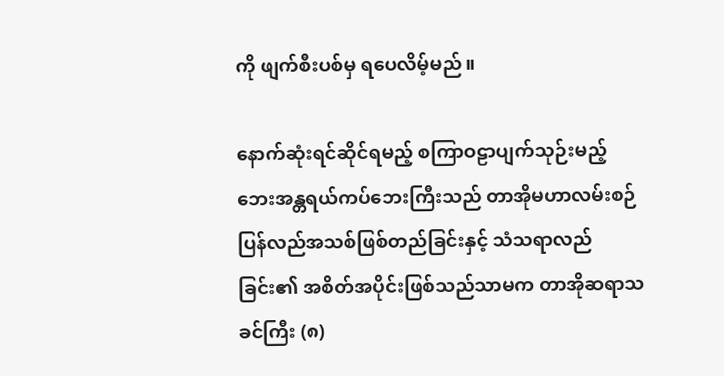ကို ဖျက်စီးပစ်မှ ရပေလိမ့်မည်။

နောက်ဆုံးရင်ဆိုင်ရမည့် စကြာဝဠာပျက်သုဉ်းမည့် ဘေးအန္တရယ်ကပ်ဘေးကြီးသည် တာအိုမဟာလမ်းစဉ် ပြန်လည်အသစ်ဖြစ်တည်ခြင်းနှင့် သံသရာလည်ခြင်း၏ အစိတ်အပိုင်းဖြစ်သည်သာမက တာအိုဆရာသခင်ကြီး (၈)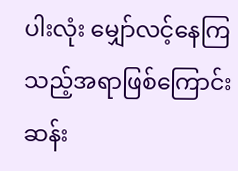ပါးလုံး မျှော်လင့်နေကြသည့်အရာဖြစ်ကြောင်း ဆန်း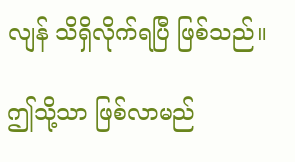လျန် သိရှိလိုက်ရပြီ ဖြစ်သည်။

ဤသို့သာ ဖြစ်လာမည်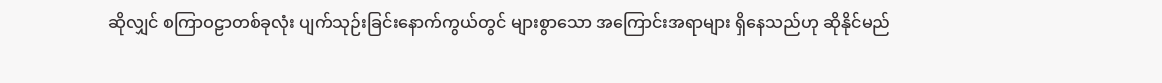ဆိုလျှင် စကြာဝဠာတစ်ခုလုံး ပျက်သုဉ်းခြင်းနောက်ကွယ်တွင် များစွာသော အကြောင်းအရာများ ရှိနေသည်ဟု ဆိုနိုင်မည်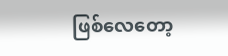ဖြစ်လေတော့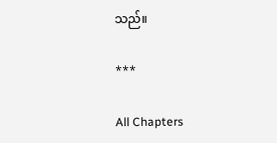သည်။

***

All Chapters